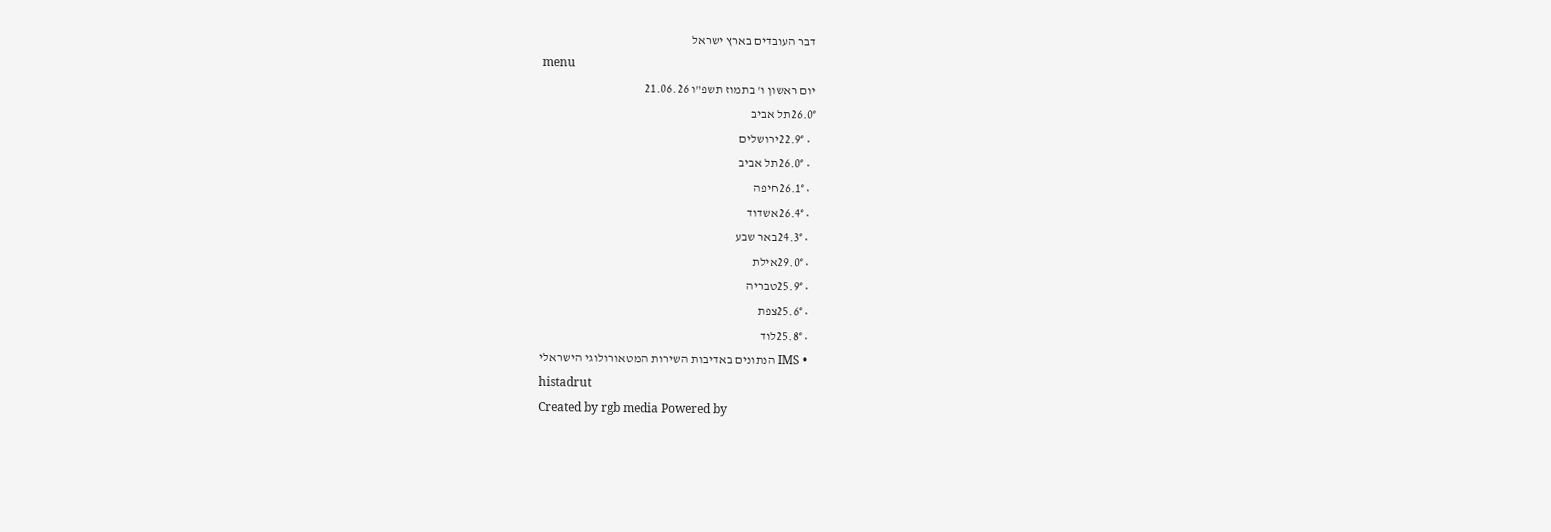דבר העובדים בארץ ישראל
menu
יום ראשון ו' בתמוז תשפ"ו 21.06.26
26.0°תל אביב
  • 22.9°ירושלים
  • 26.0°תל אביב
  • 26.1°חיפה
  • 26.4°אשדוד
  • 24.3°באר שבע
  • 29.0°אילת
  • 25.9°טבריה
  • 25.6°צפת
  • 25.8°לוד
  • IMS הנתונים באדיבות השירות המטאורולוגי הישראלי
histadrut
Created by rgb media Powered by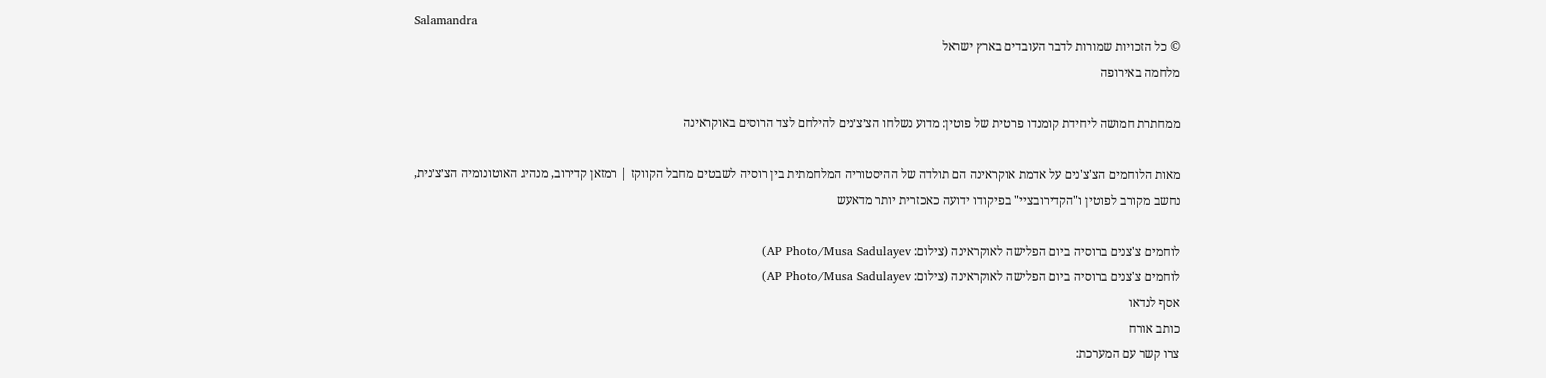Salamandra
© כל הזכויות שמורות לדבר העובדים בארץ ישראל
מלחמה באירופה

ממחתרת חמושה ליחידת קומנדו פרטית של פוטין: מדוע נשלחו הצ׳צ׳נים להילחם לצד הרוסים באוקראינה

מאות הלוחמים הצ'צ'נים על אדמת אוקראינה הם תולדה של ההיסטוריה המלחמתית בין רוסיה לשבטים מחבל הקווקז | רמזאן קדירוב, מנהיג האוטונומיה הצ׳צ׳נית, נחשב מקורב לפוטין ו"הקדירובציי" בפיקודו ידועה כאכזרית יותר מדאעש

לוחמים צ'צנים ברוסיה ביום הפלישה לאוקראינה (צילום: AP Photo/Musa Sadulayev)
לוחמים צ'צנים ברוסיה ביום הפלישה לאוקראינה (צילום: AP Photo/Musa Sadulayev)
אסף לנדאו
כותב אורח
צרו קשר עם המערכת: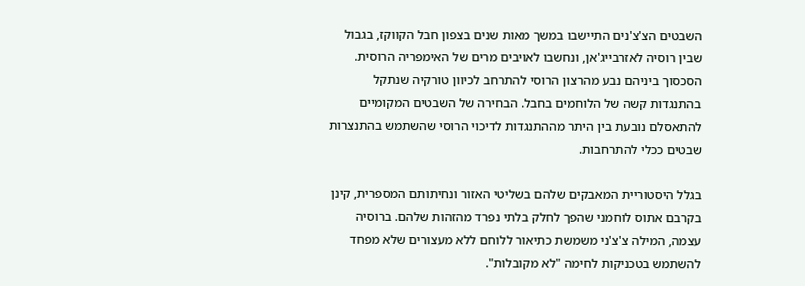השבטים הצ'צ'נים התיישבו במשך מאות שנים בצפון חבל הקווקז, בגבול שבין רוסיה לאזרבייג'אן, ונחשבו לאויבים מרים של האימפריה הרוסית. הסכסוך ביניהם נבע מהרצון הרוסי להתרחב לכיוון טורקיה שנתקל בהתנגדות קשה של הלוחמים בחבל. הבחירה של השבטים המקומיים להתאסלם נובעת בין היתר מההתנגדות לדיכוי הרוסי שהשתמש בהתנצרות שבטים ככלי להתרחבות.

בגלל היסטוריית המאבקים שלהם בשליטי האזור ונחיתותם המספרית, קינן בקרבם אתוס לוחמני שהפך לחלק בלתי נפרד מהזהות שלהם. ברוסיה עצמה, המילה צ'צ'ני משמשת כתיאור ללוחם ללא מעצורים שלא מפחד להשתמש בטכניקות לחימה "לא מקובלות".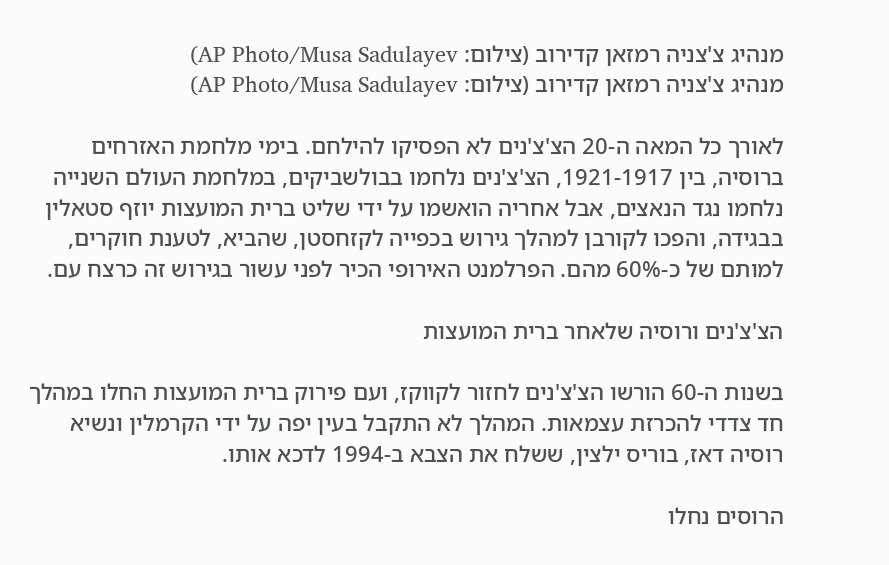מנהיג צ'צניה רמזאן קדירוב (צילום: AP Photo/Musa Sadulayev)
מנהיג צ'צניה רמזאן קדירוב (צילום: AP Photo/Musa Sadulayev)

לאורך כל המאה ה-20 הצ'צ'נים לא הפסיקו להילחם. בימי מלחמת האזרחים ברוסיה, בין 1921-1917, הצ'צ'נים נלחמו בבולשביקים, במלחמת העולם השנייה נלחמו נגד הנאצים, אבל אחריה הואשמו על ידי שליט ברית המועצות יוזף סטאלין בבגידה, והפכו לקורבן למהלך גירוש בכפייה לקזחסטן, שהביא, לטענת חוקרים, למותם של כ-60% מהם. הפרלמנט האירופי הכיר לפני עשור בגירוש זה כרצח עם.

הצ'צ'נים ורוסיה שלאחר ברית המועצות

בשנות ה-60 הורשו הצ'צ'נים לחזור לקווקז, ועם פירוק ברית המועצות החלו במהלך חד צדדי להכרזת עצמאות. המהלך לא התקבל בעין יפה על ידי הקרמלין ונשיא רוסיה דאז, בוריס ילצין, ששלח את הצבא ב-1994 לדכא אותו.

הרוסים נחלו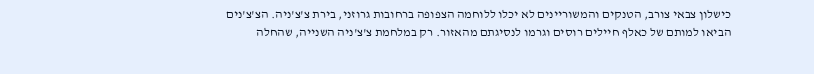כישלון צבאי צורב, הטנקים והמשוריינים לא יכלו ללוחמה הצפופה ברחובות גרוזני, בירת צ'צ'ניה. הצ'צ'נים הביאו למותם של כאלף חיילים רוסים וגרמו לנסיגתם מהאזור. רק במלחמת צ'צ'ניה השנייה, שהחלה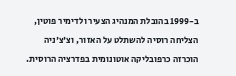ב-1999 בהובלת המנהיג הצעיר ולדימיר פוטין, הצליחה רוסיה להשתלט על האזור, וצ'צ'ניה הוכרזה כרפובליקה אוטונומית בפדרציה הרוסית.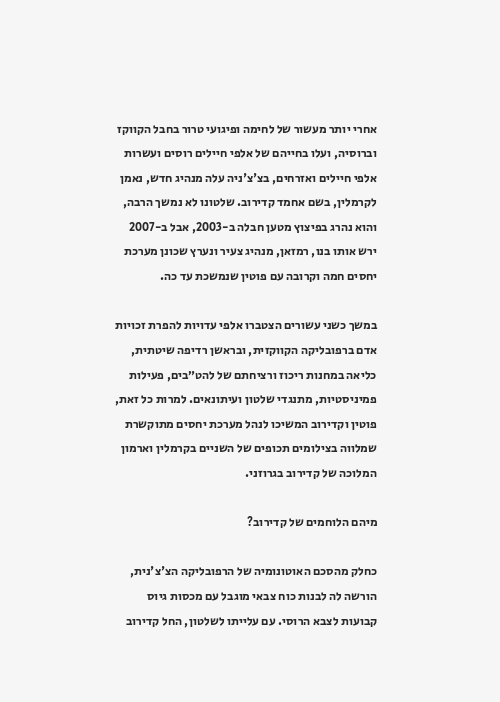אחרי יותר מעשור של לחימה ופיגועי טרור בחבל הקווקז וברוסיה, ועלו בחייהם של אלפי חיילים רוסים ועשרות אלפי חיילים ואזרחים, בצ'צ'ניה עלה מנהיג חדש, נאמן לקרמלין, בשם אחמד קדירוב. שלטונו לא נמשך הרבה, והוא נהרג בפיצוץ מטען חבלה ב-2003, אבל ב-2007 ירש אותו בנו, רמזאן, מנהיג צעיר ונערץ שכונן מערכת יחסים חמה וקרובה עם פוטין שנמשכת עד כה.

במשך כשני עשורים הצטברו אלפי עדויות להפרת זכויות אדם ברפובליקה הקווקזית, ובראשן רדיפה שיטתית, כליאה במחנות ריכוז ורציחתם של להט״בים, פעילות פמיניסטיות, מתנגדי שלטון ועיתונאים. למרות כל זאת, פוטין וקדירוב המשיכו לנהל מערכת יחסים מתוקשרת שמלווה בצילומים תכופים של השניים בקרמלין וארמון המלוכה של קדירוב בגרוזני.

מיהם הלוחמים של קדירוב?

כחלק מהסכם האוטונומיה של הרפובליקה הצ'צ'נית, הורשה לה לבנות כוח צבאי מוגבל עם מכסות גיוס קבועות לצבא הרוסי. עם עלייתו לשלטון, החל קדירוב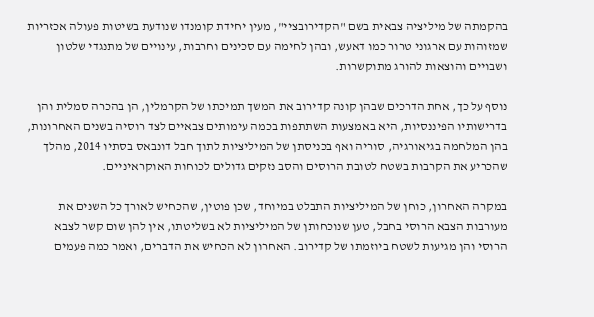בהקמתה של מיליציה צבאית בשם "הקדירובציי", מעין יחידת קומנדו שנודעת בשיטות פעולה אכזריות שמזוהות עם ארגוני טרור כמו דאעש, ובהן לחימה עם סכינים וחרבות, עינויים של מתנגדי שלטון ושבויים והוצאות להורג מתוקשרות.

נוסף על כך, אחת הדרכים שבהן קונה קדירוב את המשך תמיכתו של הקרמלין, הן בהכרה סמלית והן בדרישותיו הפיננסיות, היא באמצעות השתתפות בכמה עימותים צבאיים לצד רוסיה בשנים האחרונות, בהן המלחמה בגיאורגיה, סוריה ואף בכניסתן של המיליציות לתוך חבל דונבאס בסתיו 2014, מהלך שהכריע את הקרבות בשטח לטובת הרוסים והסב נזקים גדולים לכוחות האוקראיניים.

במקרה האחרון, כוחן של המיליציות התבלט במיוחד, שכן פוטין, שהכחיש לאורך כל השנים את מעורבות הצבא הרוסי בחבל, טען שנוכחותן של המיליציות לא בשליטתו, אין להן שום קשר לצבא הרוסי והן מגיעות לשטח ביוזמתו של קדירוב. האחרון לא הכחיש את הדברים, ואמר כמה פעמים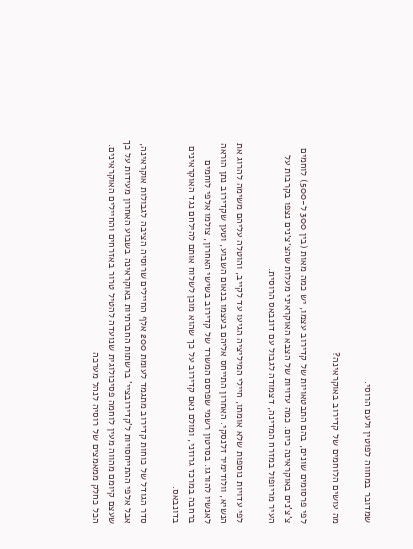שמדובר במחווה לפוטין ולעם הרוסי.

מה עושים הלוחמים של קדירוב באוקראינה?

לפי פרסומים שונים, בהם התבטאויות של קדירוב עצמו, יש כמה מאות (בין 300 ל-500) לוחמים צ'צ'נים באוקראינה כיום. כמה עדויות של הצבא האוקראיני מעלות שהצ׳צ׳נים נצפו בקרבות על העיר מריופול במזרח המדינה, דצמודה לגבול עם דונבאס הרוסית.

לפי עדויות נוספות שלא אומתו, חיילי המיליציה הגיעו עד לקייב, והוטלה עליהם משימה להרוג את הנשיא, וולודימיר זלנסקי. האחרון התייחס אליהם בעצמו בנאום השבוע, וטען שקדירוב נתן הוראה לאנשיו להורגו. בסרטון רשמי שפרסם המשרד של קדירוב בשישי האחרון, צולמו אלפי לוחמים ברחבה במרכז גרוזני, ומולם נאם קדירוב על כך שהוא מוכן לשלוח אותם להילחם נגד האוקראינים בדונבאס.

סדר הגודל של כוחות קדירוב מתגמד לעומת 200 אלף החיילים שרוסיה הציבה לגבולות אוקראינה, אבל אלפי ההתייחסויות ל'קדירובציי' ברשתות החברתיות באוקראינה בשבוע האחרון מעידות על כך שעצם קיומם מהווה מעין לוחמה פסיכולוגית שנועדה להטיל טרור באזרחים והחיילים האוקראינים. הכל כחלק ממאמצים של רוסיה לנהל מערכה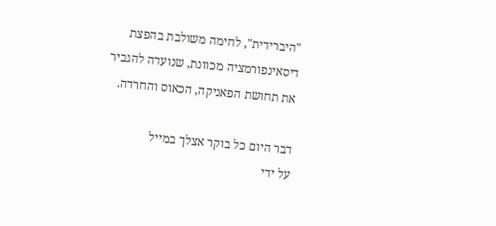"היברידית", לחימה משולבת בהפצת דיסאינפורמציה מכוונת, שנועדה להגביר את תחושת הפאניקה, הכאוס והחרדה.

דבר היום כל בוקר אצלך במייל
על ידי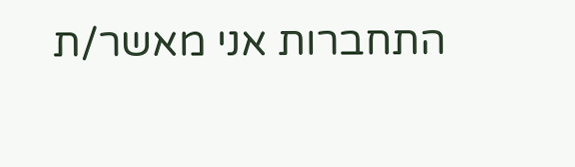התחברות אני מאשר/ת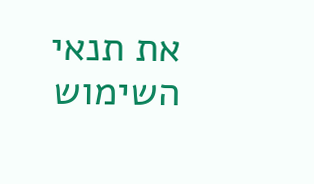את תנאי השימוש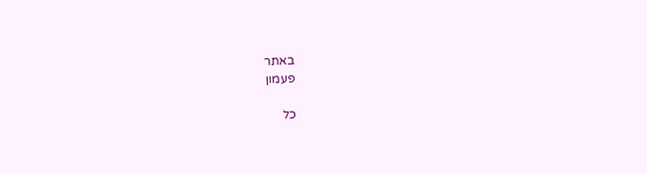באתר
פעמון

כל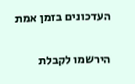העדכונים בזמן אמת

הירשמו לקבלת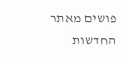פושים מאתר החדשות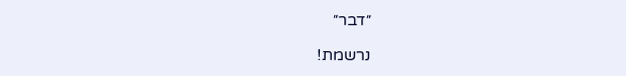״דבר״

נרשמת!